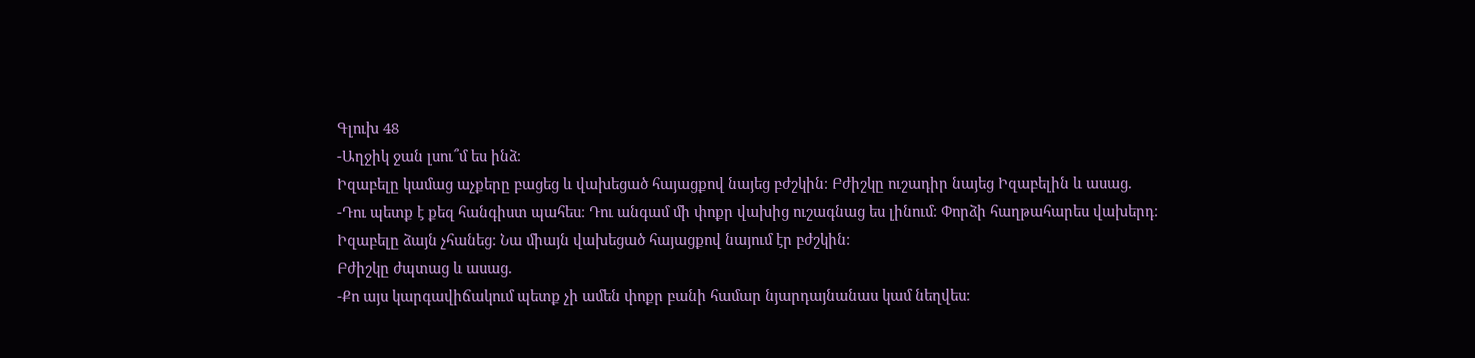Գլուխ 48
-Աղջիկ ջան լսու՞մ ես ինձ։
Իզաբելը կամաց աչքերը բացեց և վախեցած հայացքով նայեց բժշկին։ Բժիշկը ուշադիր նայեց Իզաբելին և ասաց.
-Դու պետք է քեզ հանգիստ պահես։ Դու անգամ մի փոքր վախից ուշագնաց ես լինում։ Փորձի հաղթահարես վախերդ։
Իզաբելը ձայն չհանեց։ Նա միայն վախեցած հայացքով նայում էր բժշկին։
Բժիշկը ժպտաց և ասաց.
-Քո այս կարգավիճակում պետք չի ամեն փոքր բանի համար նյարդայնանաս կամ նեղվես։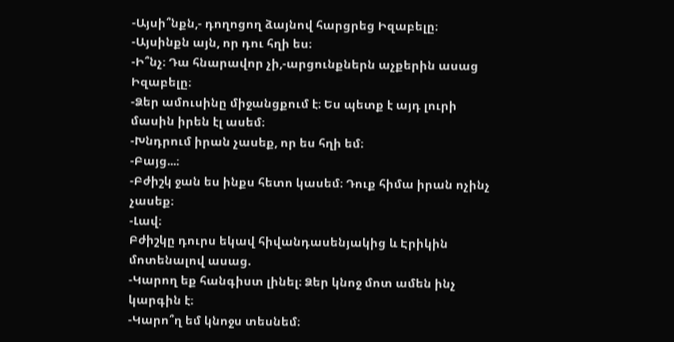-Այսի՞նքն,- դողոցող ձայնով հարցրեց Իզաբելը։
-Այսինքն այն, որ դու հղի ես։
-Ի՞նչ։ Դա հնարավոր չի,-արցունքներն աչքերին ասաց Իզաբելը։
-Ձեր ամուսինը միջանցքում է։ Ես պետք է այդ լուրի մասին իրեն էլ ասեմ։
-Խնդրում իրան չասեք, որ ես հղի եմ։
-Բայց...։
-Բժիշկ ջան ես ինքս հետո կասեմ։ Դուք հիմա իրան ոչինչ չասեք։
-Լավ։
Բժիշկը դուրս եկավ հիվանդասենյակից և Էրիկին մոտենալով ասաց.
-Կարող եք հանգիստ լինել։ Ձեր կնոջ մոտ ամեն ինչ կարգին է։
-Կարո՞ղ եմ կնոջս տեսնեմ։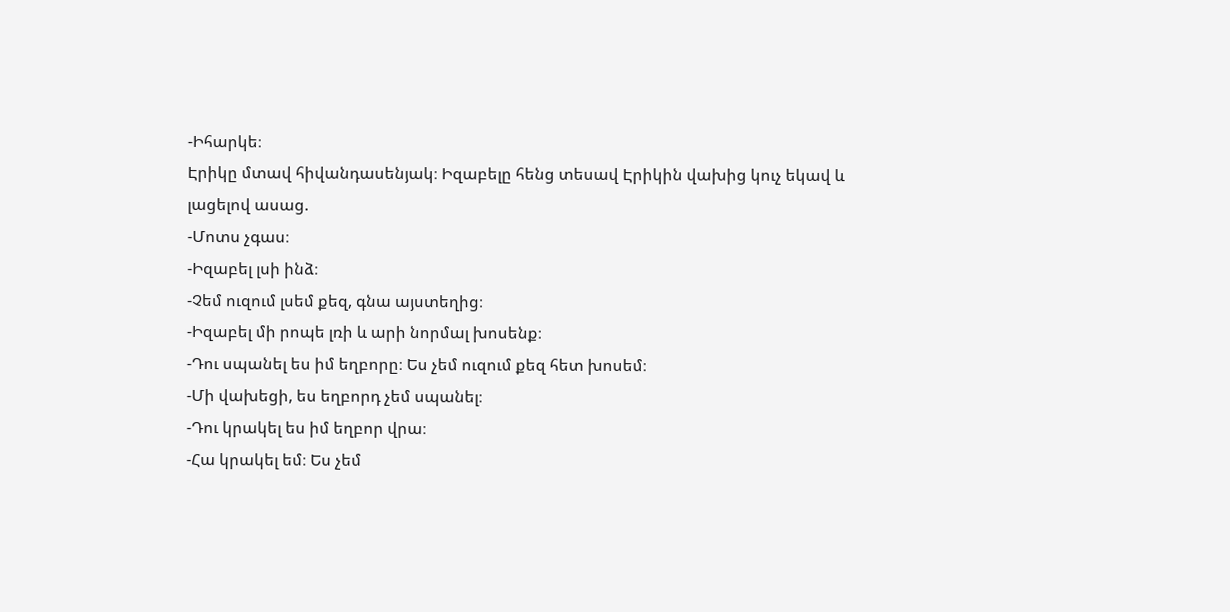-Իհարկե։
Էրիկը մտավ հիվանդասենյակ։ Իզաբելը հենց տեսավ Էրիկին վախից կուչ եկավ և լացելով ասաց.
-Մոտս չգաս։
-Իզաբել լսի ինձ։
-Չեմ ուզում լսեմ քեզ, գնա այստեղից։
-Իզաբել մի րոպե լռի և արի նորմալ խոսենք։
-Դու սպանել ես իմ եղբորը։ Ես չեմ ուզում քեզ հետ խոսեմ։
-Մի վախեցի, ես եղբորդ չեմ սպանել։
-Դու կրակել ես իմ եղբոր վրա։
-Հա կրակել եմ։ Ես չեմ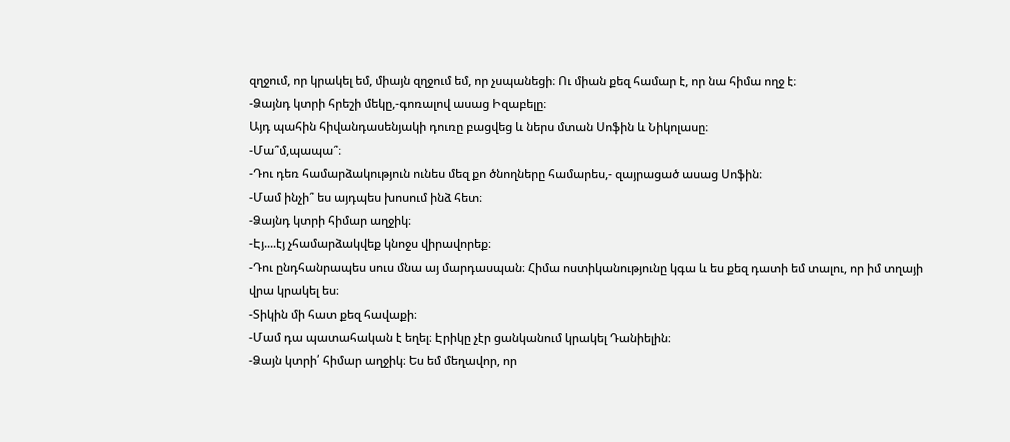զղջում, որ կրակել եմ, միայն զղջում եմ, որ չսպանեցի։ Ու միան քեզ համար է, որ նա հիմա ողջ է։
-Ձայնդ կտրի հրեշի մեկը,-գոռալով ասաց Իզաբելը։
Այդ պահին հիվանդասենյակի դուռը բացվեց և ներս մտան Սոֆին և Նիկոլասը։
-Մա՞մ,պապա՞։
-Դու դեռ համարձակություն ունես մեզ քո ծնողները համարես,- զայրացած ասաց Սոֆին։
-Մամ ինչի՞ ես այդպես խոսում ինձ հետ։
-Ձայնդ կտրի հիմար աղջիկ։
-Էյ....էյ չհամարձակվեք կնոջս վիրավորեք։
-Դու ընդհանրապես սուս մնա այ մարդասպան։ Հիմա ոստիկանությունը կգա և ես քեզ դատի եմ տալու, որ իմ տղայի վրա կրակել ես։
-Տիկին մի հատ քեզ հավաքի։
-Մամ դա պատահական է եղել։ Էրիկը չէր ցանկանում կրակել Դանիելին։
-Ձայն կտրի՛ հիմար աղջիկ։ Ես եմ մեղավոր, որ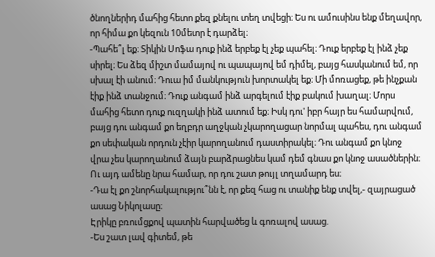ծնողներիդ մահից հետո քեզ քնելու տեղ տվեցի։ Ես ու ամուսինս ենք մեղավոր, որ հիմա քո կեզուն 10մետր է դարձել։
-Պահե՞լ եք։ Տիկին Սոֆա դուք ինձ երբեք էլ չեք պահել։ Դուք երբեք էլ ինձ չեք սիրել։ Ես ձեզ միշտ մամայով ու պապայով եմ դիմել, բայց հասկանում եմ, որ սխալ էի անում։ Դուա իմ մանկություն խորտակել եք։ Մի մոռացեք, թե ինչքան էիք ինձ տանջում։ Դուք անգամ ինձ արգելում էիք բակում խաղալ։ Մորս մահից հետո դուք ուզղակի ինձ ատում եք։ Իսկ դու' իբր հայր ես համարվում, բայց դու անգամ քո եղբդր աղջկան չկարողացար նորմալ պահես, դու անգամ քո սեփական որդուն չէիր կարողանում դաստիրակել։ Դու անգամ քո կնոջ վրա չես կարողանում ձայն բարձրացնես կամ դեմ գնաս քո կնոջ ասածներին։ Ու այդ ամենը նրա համար, որ դու շատ թույլ տղամարդ ես։
-Դա էլ քո շնորհակալությու՞նն է, որ քեզ հաց ու տանիք ենք տվել,- զայրացած ասաց Նիկոլասը։
Էրիկը բռումցքով պատին հարվածեց և գոռալով ասաց.
-Ես շատ լավ գիտեմ, թե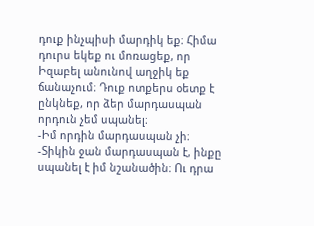դուք ինչպիսի մարդիկ եք։ Հիմա դուրս եկեք ու մոռացեք, որ Իզաբել անունով աղջիկ եք ճանաչում։ Դուք ոտքերս օետք է ընկնեք, որ ձեր մարդասպան որդուն չեմ սպանել։
-Իմ որդին մարդասպան չի։
-Տիկին ջան մարդասպան է, ինքը սպանել է իմ նշանածին։ Ու դրա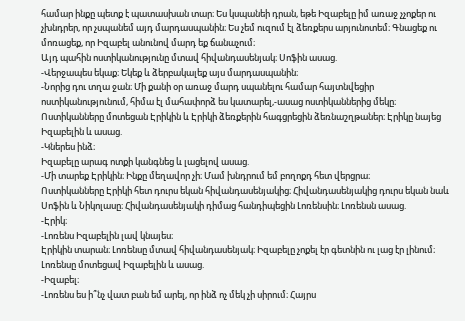համար ինքը պետք է պատասխան տար։ Ես կսպանեի դրան, եթե Իզաբելը իմ առաջ չչոքեր ու չխնդրեր, որ չսպանեմ այդ մարդասպանին։ Ես չեմ ուզում էլ ձեռքերս արյունոտեմ։ Գնացեք ու մոռացեք, որ Իզաբել անունով մարդ եք ճանաչում։
Այդ պահին ոստիկանությունը մտավ հիվանդասենյակ։ Սոֆին ասաց.
-Վերջապես եկաք։ Եկեք և ձերբակալեք այս մարդասպանին։
-Նորից դու տղա ջան։ Մի քանի օր առաջ մարդ սպանելու համար հայտնվեցիր ոստիկանությունում, հիմա էլ մահափորձ ես կատարել,-ասաց ոստիկաններից մեկը։
Ոստիկանները մոտեցան Էրիկին և Էրիկի ձեռքերին հագցրեցին ձեռնաշղթաներ։ Էրիկը նայեց Իզաբելին և ասաց.
-Կներես ինձ։
Իզաբելը արագ ոտքի կանգնեց և լացելով ասաց.
-Մի տարեք Էրիկին։ Ինքը մեղավոր չի։ Մամ խնդրում եմ բողոքդ հետ վերցրա։
Ոստիկանները Էրիկի հետ դուրս եկան հիվանդասենյակից։ Հիվանդասենյակից դուրս եկան նաև Սոֆին և Նիկոլասը։ Հիվանդասենյակի դիմաց հանդիպեցին Լոռենսին։ Լոռենսն ասաց.
-Էրիկ։
-Լոռենս Իզաբելին լավ կնայես։
Էրիկին տարան։ Լոռենսը մտավ հիվանդասենյակ։ Իզաբելը չոքել էր գետնին ու լաց էր լինում։ Լոռենսը մոտեցավ Իզաբելին և ասաց.
-Իզաբել։
-Լոռենս ես ի՞նչ վատ բան եմ արել, որ ինձ ոչ մեկ չի սիրում։ Հայրս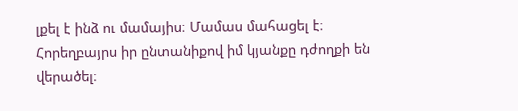լքել է ինձ ու մամայիս։ Մամաս մահացել է։ Հորեղբայրս իր ընտանիքով իմ կյանքը դժողքի են վերածել։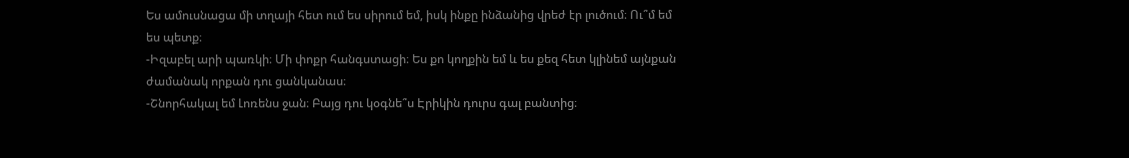Ես ամուսնացա մի տղայի հետ ում ես սիրում եմ, իսկ ինքը ինձանից վրեժ էր լուծում։ Ու՞մ եմ ես պետք։
-Իզաբել արի պառկի։ Մի փոքր հանգստացի։ Ես քո կողքին եմ և ես քեզ հետ կլինեմ այնքան ժամանակ որքան դու ցանկանաս։
-Շնորհակալ եմ Լոռենս ջան։ Բայց դու կօգնե՞ս Էրիկին դուրս գալ բանտից։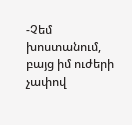-Չեմ խոստանում, բայց իմ ուժերի չափով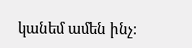կանեմ ամեն ինչ։